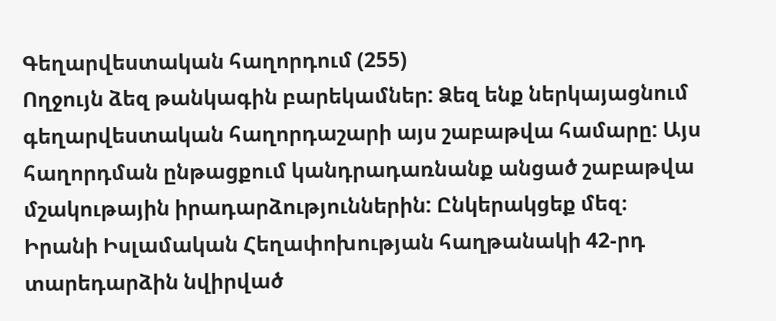Գեղարվեստական հաղորդում (255)
Ողջույն ձեզ թանկագին բարեկամներ: Ձեզ ենք ներկայացնում գեղարվեստական հաղորդաշարի այս շաբաթվա համարը: Այս հաղորդման ընթացքում կանդրադառնանք անցած շաբաթվա մշակութային իրադարձություններին: Ընկերակցեք մեզ։
Իրանի Իսլամական Հեղափոխության հաղթանակի 42-րդ տարեդարձին նվիրված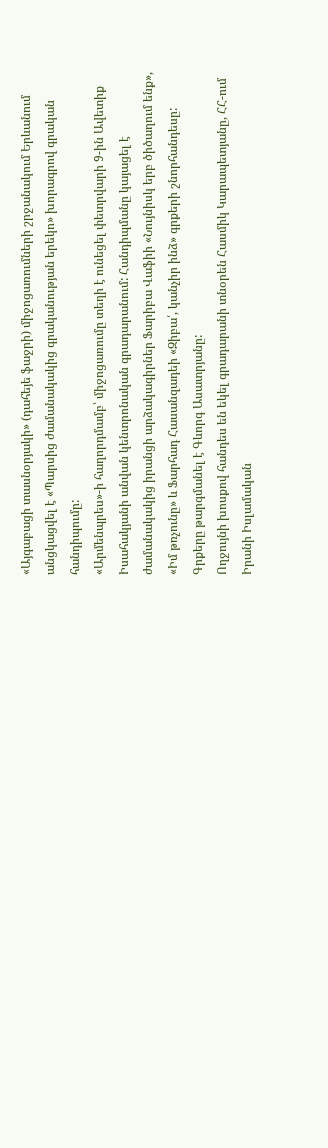«Այգաբացի տասնօրյակի» (դահեյե ֆաջրի) միջոցառումների շրջանակում Երևանում անցկացվել է «Պարսից ժամանակակից գրականության երեկո» խորագրով գրական հանդիպումը:
«Արմենպրես»-ի հաղորդմամբ՝ միջոցառումը տեղի է ունեցել փետրվարի 9-ին Ավետիք Իսահակյանի անվան կենտրոնական գրադարանում: Հանդիպմանը կայացել է ժամանակակից իրանցի արձակագիրներ Ֆարիբա Վաֆիի «Նույնիսկ երբ ծիծաղում ենք», «Իմ թռչունը» և Ֆարհադ Հասանզադեի «Զիբա՛, կանչիր ինձ» գրքերի շնորհանդեսը: Գրքերը թարգմանել է Գևորգ Ասատրյանը:
Ողջույնի խոսքով հանդես են եկել գրադարանի տնօրեն Հասմիկ Կարապետյանը, ՀՀ-ում Իրանի Իսլամական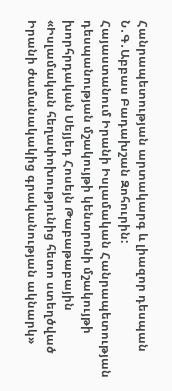Հանրապետության արտակարգ և լիազոր դեսպան Ն․Գ․Աբբաս Բադախշան Զոհուրին:
Հայաստանում Իրանի Իսլամական Հանրապետության դեսպանության մշակույթի կենտրոնի մշակույթի խորհրդական Սեյյեդ Հոսեյն Թաբաթաբային «Իսլամական հեղափոխությունից հետո ստեղծված Իրանի ժամանակակից գրականության ակնարկ»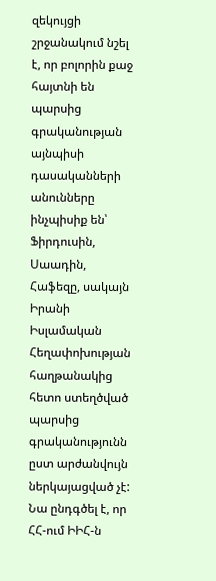զեկույցի շրջանակում նշել է, որ բոլորին քաջ հայտնի են պարսից գրականության այնպիսի դասականների անունները ինչպիսիք են՝ Ֆիրդուսին, Սաադին, Հաֆեզը, սակայն Իրանի Իսլամական Հեղափոխության հաղթանակից հետո ստեղծված պարսից գրականությունն ըստ արժանվույն ներկայացված չէ: Նա ընդգծել է, որ ՀՀ-ում ԻԻՀ-ն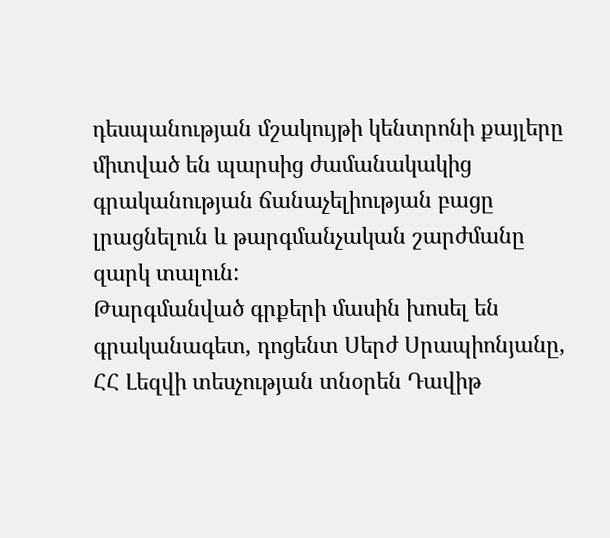դեսպանության մշակույթի կենտրոնի քայլերը միտված են պարսից ժամանակակից գրականության ճանաչելիության բացը լրացնելուն և թարգմանչական շարժմանը զարկ տալուն:
Թարգմանված գրքերի մասին խոսել են գրականագետ, դոցենտ Սերժ Սրապիոնյանը, ՀՀ Լեզվի տեսչության տնօրեն Դավիթ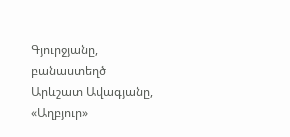Գյուրջյանը, բանաստեղծ Արևշատ Ավագյանը, «Աղբյուր»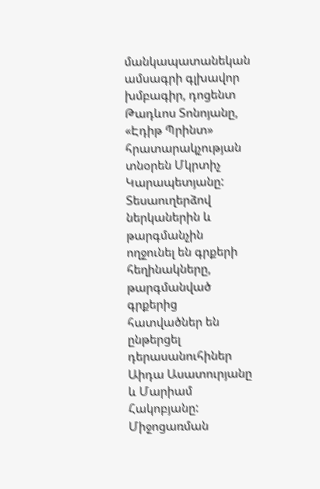մանկապատանեկան ամսագրի գլխավոր խմբագիր, դոցենտ Թադևոս Տոնոյանը, «Էդիթ Պրինտ» հրատարակչության տնօրեն Մկրտիչ Կարապետյանը: Տեսաուղերձով ներկաներին և թարգմանչին ողջունել են գրքերի հեղինակները, թարգմանված գրքերից հատվածներ են ընթերցել դերասանուհիներ Աիդա Ասատուրյանը և Մարիամ Հակոբյանը:
Միջոցառման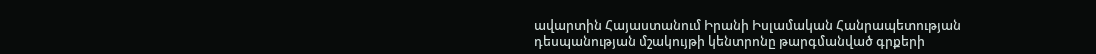ավարտին Հայաստանում Իրանի Իսլամական Հանրապետության դեսպանության մշակույթի կենտրոնը թարգմանված գրքերի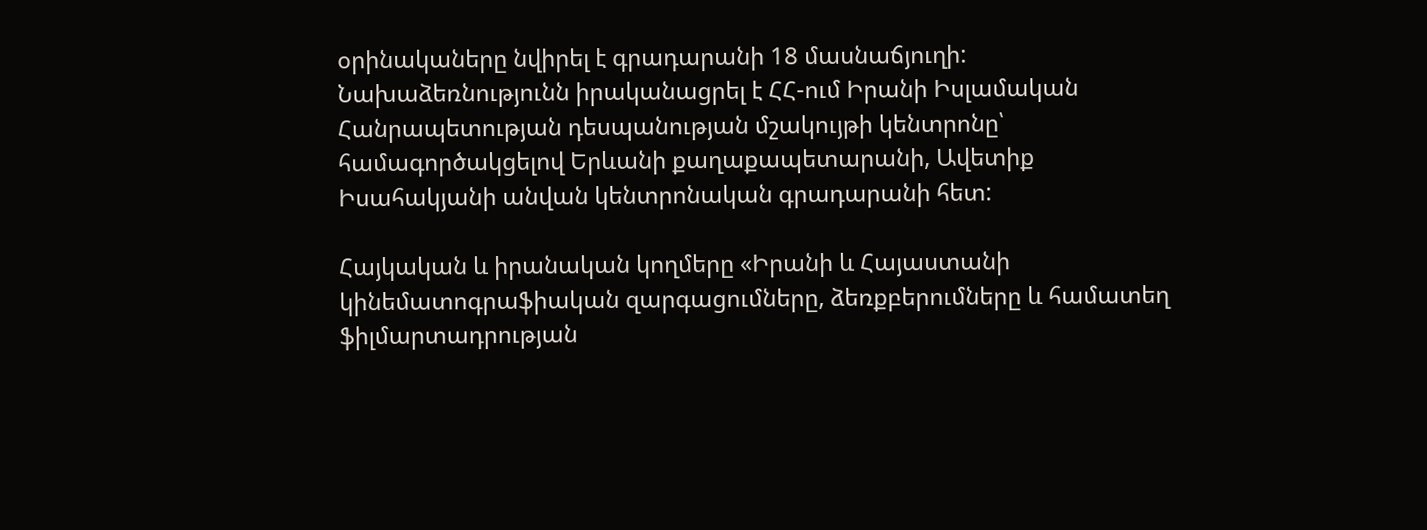օրինակաները նվիրել է գրադարանի 18 մասնաճյուղի:
Նախաձեռնությունն իրականացրել է ՀՀ-ում Իրանի Իսլամական Հանրապետության դեսպանության մշակույթի կենտրոնը՝ համագործակցելով Երևանի քաղաքապետարանի, Ավետիք Իսահակյանի անվան կենտրոնական գրադարանի հետ:

Հայկական և իրանական կողմերը «Իրանի և Հայաստանի կինեմատոգրաֆիական զարգացումները, ձեռքբերումները և համատեղ ֆիլմարտադրության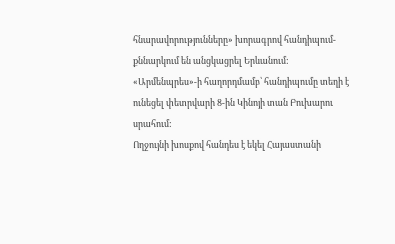հնարավորությունները» խորագրով հանդիպում-քննարկում են անցկացրել Երևանում:
«Արմենպրես»-ի հաղորդմամբ՝ հանդիպումը տեղի է ունեցել փետրվարի 8-ին Կինոյի տան Բուխարու սրահում:
Ողջույնի խոսքով հանդես է եկել Հայաստանի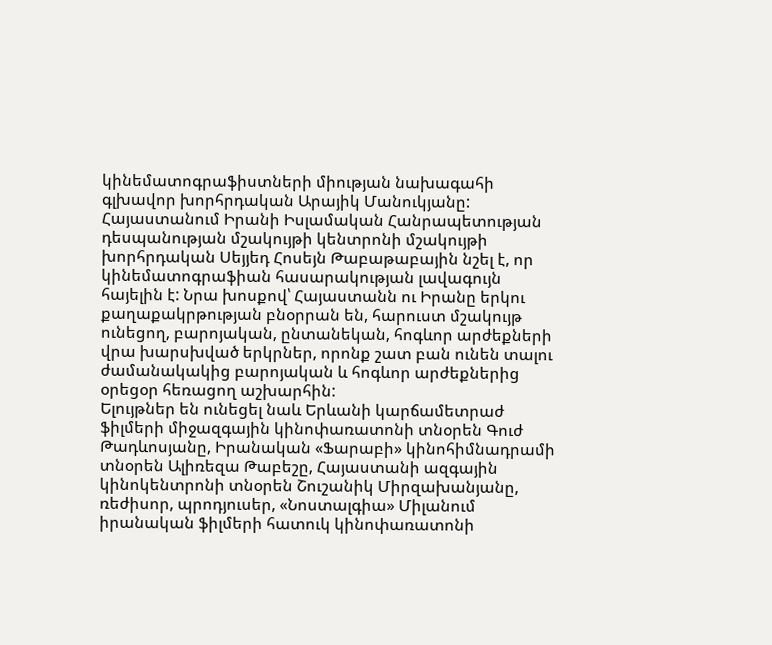կինեմատոգրաֆիստների միության նախագահի գլխավոր խորհրդական Արայիկ Մանուկյանը: Հայաստանում Իրանի Իսլամական Հանրապետության դեսպանության մշակույթի կենտրոնի մշակույթի խորհրդական Սեյյեդ Հոսեյն Թաբաթաբային նշել է, որ կինեմատոգրաֆիան հասարակության լավագույն հայելին է: Նրա խոսքով՝ Հայաստանն ու Իրանը երկու քաղաքակրթության բնօրրան են, հարուստ մշակույթ ունեցող, բարոյական, ընտանեկան, հոգևոր արժեքների վրա խարսխված երկրներ, որոնք շատ բան ունեն տալու ժամանակակից բարոյական և հոգևոր արժեքներից օրեցօր հեռացող աշխարհին:
Ելույթներ են ունեցել նաև Երևանի կարճամետրաժ ֆիլմերի միջազգային կինոփառատոնի տնօրեն Գուժ Թադևոսյանը, Իրանական «Ֆարաբի» կինոհիմնադրամի տնօրեն Ալիռեզա Թաբեշը, Հայաստանի ազգային կինոկենտրոնի տնօրեն Շուշանիկ Միրզախանյանը, ռեժիսոր, պրոդյուսեր, «Նոստալգիա» Միլանում իրանական ֆիլմերի հատուկ կինոփառատոնի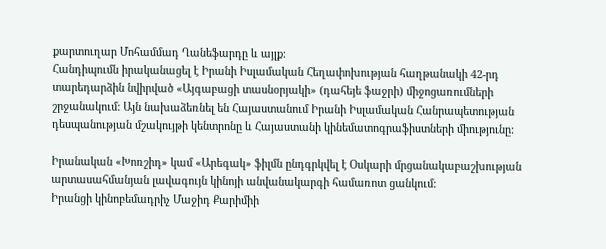քարտուղար Մոհամմադ Ղանեֆարդը և այլք:
Հանդիպումն իրականացել է Իրանի Իսլամական Հեղափոխության հաղթանակի 42-րդ տարեդարձին նվիրված «Այգաբացի տասնօրյակի» (դահեյե ֆաջրի) միջոցառումների շրջանակում: Այն նախաձեռնել են Հայաստանում Իրանի Իսլամական Հանրապետության դեսպանության մշակույթի կենտրոնը և Հայաստանի կինեմատոգրաֆիստների միությունը:

Իրանական «Խոռշիդ» կամ «Արեգակ» ֆիլմն ընդգրկվել է Օսկարի մրցանակաբաշխության արտասահմանյան լավագույն կինոյի անվանակարգի համառոտ ցանկում:
Իրանցի կինոբեմադրիչ Մաջիդ Քարիմիի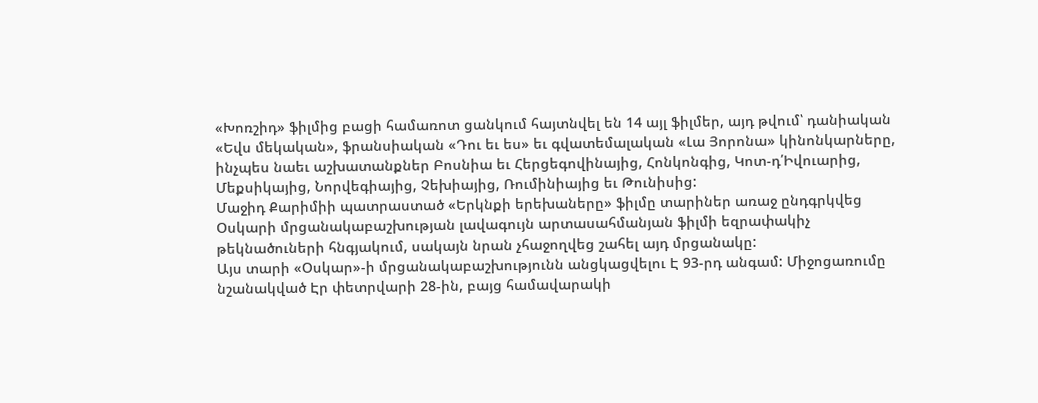«Խոռշիդ» ֆիլմից բացի համառոտ ցանկում հայտնվել են 14 այլ ֆիլմեր, այդ թվում՝ դանիական «Եվս մեկական», ֆրանսիական «Դու եւ ես» եւ գվատեմալական «Լա Յորոնա» կինոնկարները, ինչպես նաեւ աշխատանքներ Բոսնիա եւ Հերցեգովինայից, Հոնկոնգից, Կոտ-դ՛Իվուարից, Մեքսիկայից, Նորվեգիայից, Չեխիայից, Ռումինիայից եւ Թունիսից:
Մաջիդ Քարիմիի պատրաստած «Երկնքի երեխաները» ֆիլմը տարիներ առաջ ընդգրկվեց Օսկարի մրցանակաբաշխության լավագույն արտասահմանյան ֆիլմի եզրափակիչ թեկնածուների հնգյակում, սակայն նրան չհաջողվեց շահել այդ մրցանակը:
Այս տարի «Օսկար»-ի մրցանակաբաշխությունն անցկացվելու Է 93-րդ անգամ: Միջոցառումը նշանակված Էր փետրվարի 28-ին, բայց համավարակի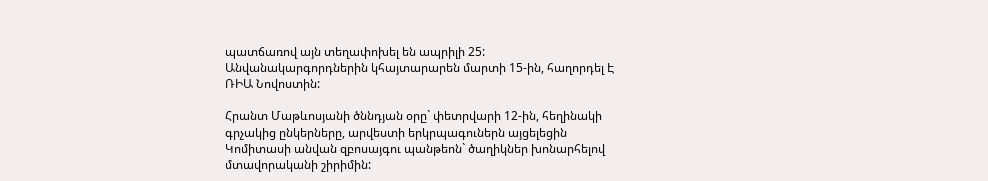պատճառով այն տեղափոխել են ապրիլի 25: Անվանակարգորդներին կհայտարարեն մարտի 15-ին, հաղորդել Է ՌԻԱ Նովոստին:

Հրանտ Մաթևոսյանի ծննդյան օրը` փետրվարի 12-ին, հեղինակի գրչակից ընկերները, արվեստի երկրպագուներն այցելեցին Կոմիտասի անվան զբոսայգու պանթեոն` ծաղիկներ խոնարհելով մտավորականի շիրիմին: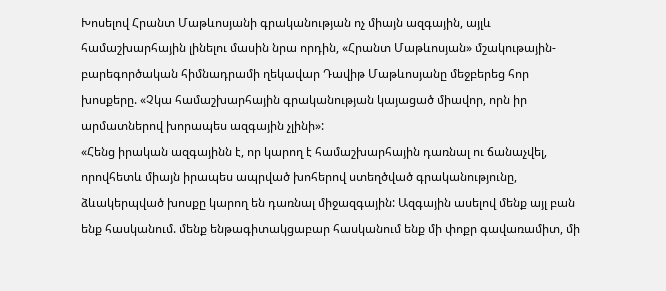Խոսելով Հրանտ Մաթևոսյանի գրականության ոչ միայն ազգային, այլև համաշխարհային լինելու մասին նրա որդին, «Հրանտ Մաթևոսյան» մշակութային-բարեգործական հիմնադրամի ղեկավար Դավիթ Մաթևոսյանը մեջբերեց հոր խոսքերը. «Չկա համաշխարհային գրականության կայացած միավոր, որն իր արմատներով խորապես ազգային չլինի»:
«Հենց իրական ազգայինն է, որ կարող է համաշխարհային դառնալ ու ճանաչվել, որովհետև միայն իրապես ապրված խոհերով ստեղծված գրականությունը, ձևակերպված խոսքը կարող են դառնալ միջազգային: Ազգային ասելով մենք այլ բան ենք հասկանում. մենք ենթագիտակցաբար հասկանում ենք մի փոքր գավառամիտ, մի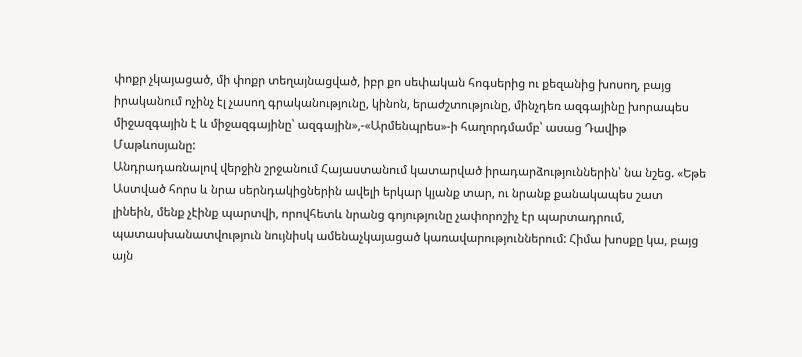փոքր չկայացած, մի փոքր տեղայնացված, իբր քո սեփական հոգսերից ու քեզանից խոսող, բայց իրականում ոչինչ էլ չասող գրականությունը, կինոն, երաժշտությունը, մինչդեռ ազգայինը խորապես միջազգային է և միջազգայինը՝ ազգային»,-«Արմենպրես»-ի հաղորդմամբ՝ ասաց Դավիթ Մաթևոսյանը:
Անդրադառնալով վերջին շրջանում Հայաստանում կատարված իրադարձություններին՝ նա նշեց. «Եթե Աստված հորս և նրա սերնդակիցներին ավելի երկար կյանք տար, ու նրանք քանակապես շատ լինեին, մենք չէինք պարտվի, որովհետև նրանց գոյությունը չափորոշիչ էր պարտադրում, պատասխանատվություն նույնիսկ ամենաչկայացած կառավարություններում: Հիմա խոսքը կա, բայց այն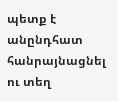պետք է անընդհատ հանրայնացնել ու տեղ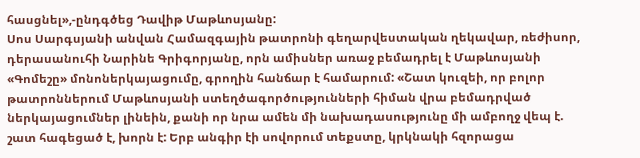հասցնել»,-ընդգծեց Դավիթ Մաթևոսյանը:
Սոս Սարգսյանի անվան Համազգային թատրոնի գեղարվեստական ղեկավար, ռեժիսոր, դերասանուհի Նարինե Գրիգորյանը, որն ամիսներ առաջ բեմադրել է Մաթևոսյանի «Գոմեշը» մոնոներկայացումը, գրողին հանճար է համարում: «Շատ կուզեի, որ բոլոր թատրոններում Մաթևոսյանի ստեղծագործությունների հիման վրա բեմադրված ներկայացումներ լինեին, քանի որ նրա ամեն մի նախադասությունը մի ամբողջ վեպ է. շատ հագեցած է, խորն է: Երբ անգիր էի սովորում տեքստը, կրկնակի հզորացա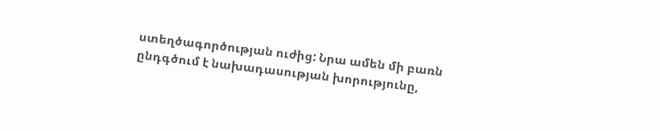ստեղծագործության ուժից: Նրա ամեն մի բառն ընդգծում է նախադասության խորությունը,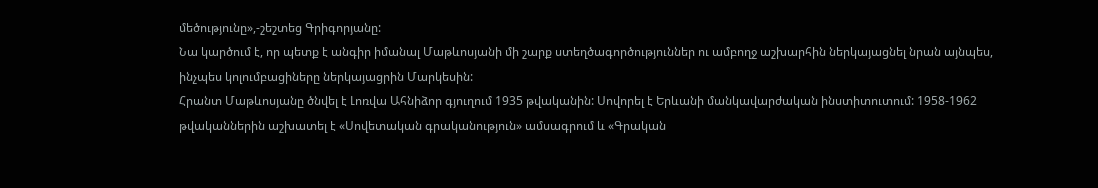մեծությունը»,-շեշտեց Գրիգորյանը:
Նա կարծում է, որ պետք է անգիր իմանալ Մաթևոսյանի մի շարք ստեղծագործություններ ու ամբողջ աշխարհին ներկայացնել նրան այնպես, ինչպես կոլումբացիները ներկայացրին Մարկեսին:
Հրանտ Մաթևոսյանը ծնվել է Լոռվա Ահնիձոր գյուղում 1935 թվականին: Սովորել է Երևանի մանկավարժական ինստիտուտում: 1958-1962 թվականներին աշխատել է «Սովետական գրականություն» ամսագրում և «Գրական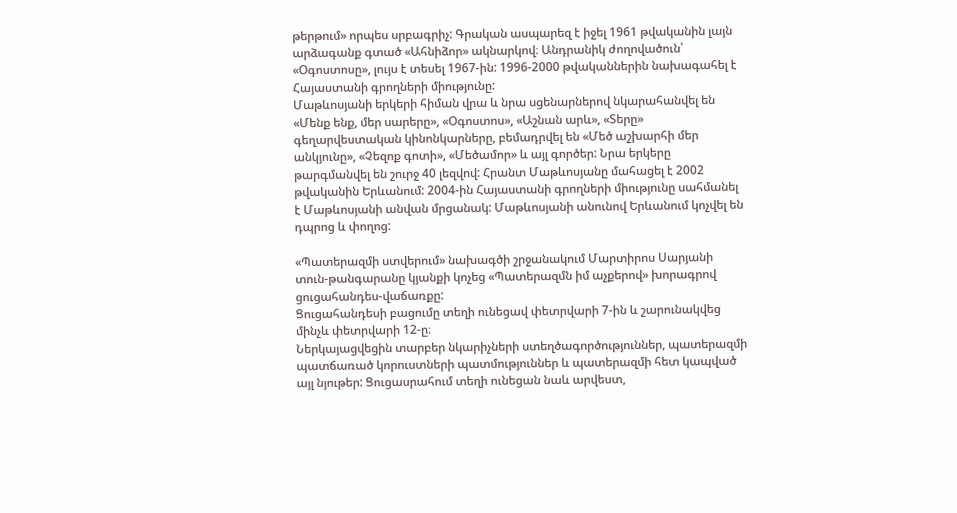թերթում» որպես սրբագրիչ: Գրական ասպարեզ է իջել 1961 թվականին լայն արձագանք գտած «Ահնիձոր» ակնարկով։ Անդրանիկ ժողովածուն՝ «Օգոստոսը», լույս է տեսել 1967-ին: 1996-2000 թվականներին նախագահել է Հայաստանի գրողների միությունը:
Մաթևոսյանի երկերի հիման վրա և նրա սցենարներով նկարահանվել են «Մենք ենք, մեր սարերը», «Օգոստոս», «Աշնան արև», «Տերը» գեղարվեստական կինոնկարները, բեմադրվել են «Մեծ աշխարհի մեր անկյունը», «Չեզոք գոտի», «Մեծամոր» և այլ գործեր: Նրա երկերը թարգմանվել են շուրջ 40 լեզվով: Հրանտ Մաթևոսյանը մահացել է 2002 թվականին Երևանում: 2004-ին Հայաստանի գրողների միությունը սահմանել է Մաթևոսյանի անվան մրցանակ: Մաթևոսյանի անունով Երևանում կոչվել են դպրոց և փողոց:

«Պատերազմի ստվերում» նախագծի շրջանակում Մարտիրոս Սարյանի տուն-թանգարանը կյանքի կոչեց «Պատերազմն իմ աչքերով» խորագրով ցուցահանդես-վաճառքը:
Ցուցահանդեսի բացումը տեղի ունեցավ փետրվարի 7-ին և շարունակվեց մինչև փետրվարի 12-ը։
Ներկայացվեցին տարբեր նկարիչների ստեղծագործություններ, պատերազմի պատճառած կորուստների պատմություններ և պատերազմի հետ կապված այլ նյութեր: Ցուցասրահում տեղի ունեցան նաև արվեստ,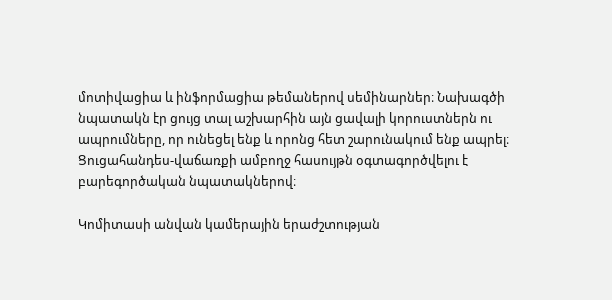մոտիվացիա և ինֆորմացիա թեմաներով սեմինարներ։ Նախագծի նպատակն էր ցույց տալ աշխարհին այն ցավալի կորուստներն ու ապրումները, որ ունեցել ենք և որոնց հետ շարունակում ենք ապրել։
Ցուցահանդես-վաճառքի ամբողջ հասույթն օգտագործվելու է բարեգործական նպատակներով։

Կոմիտասի անվան կամերային երաժշտության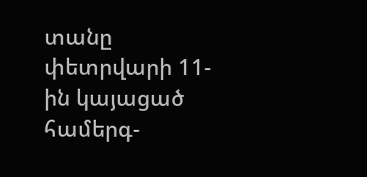տանը փետրվարի 11-ին կայացած համերգ-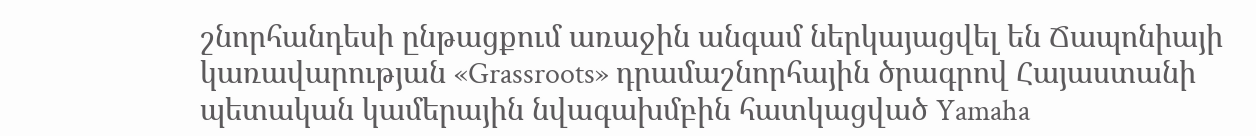շնորհանդեսի ընթացքում առաջին անգամ ներկայացվել են Ճապոնիայի կառավարության «Grassroots» դրամաշնորհային ծրագրով Հայաստանի պետական կամերային նվագախմբին հատկացված Yamaha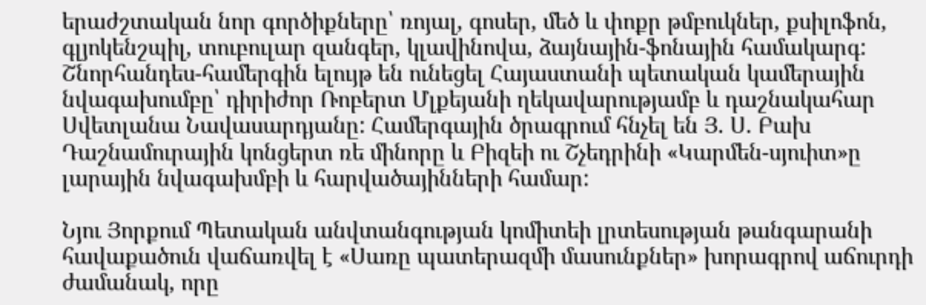երաժշտական նոր գործիքները՝ ռոյալ, գոսեր, մեծ և փոքր թմբուկներ, քսիլոֆոն, գլյոկենշպիլ, տուբուլար զանգեր, կլավինովա, ձայնային-ֆոնային համակարգ: Շնորհանդես-համերգին ելույթ են ունեցել Հայաստանի պետական կամերային նվագախումբը՝ դիրիժոր Ռոբերտ Մլքեյանի ղեկավարությամբ և դաշնակահար Սվետլանա Նավասարդյանը: Համերգային ծրագրում հնչել են Յ. Ս. Բախ Դաշնամուրային կոնցերտ ռե մինորը և Բիզեի ու Շչեդրինի «Կարմեն-սյուիտ»ը լարային նվագախմբի և հարվածայինների համար:

Նյու Յորքում Պետական անվտանգության կոմիտեի լրտեսության թանգարանի հավաքածուն վաճառվել է «Սառը պատերազմի մասունքներ» խորագրով աճուրդի ժամանակ, որը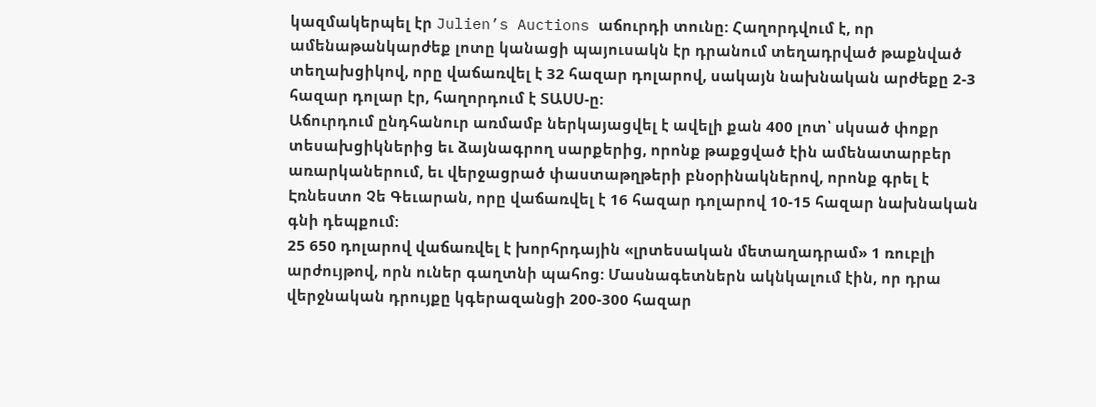կազմակերպել էր Julien’s Auctions աճուրդի տունը: Հաղորդվում է, որ ամենաթանկարժեք լոտը կանացի պայուսակն էր դրանում տեղադրված թաքնված տեղախցիկով, որը վաճառվել է 32 հազար դոլարով, սակայն նախնական արժեքը 2-3 հազար դոլար էր, հաղորդում է ՏԱՍՍ-ը:
Աճուրդում ընդհանուր առմամբ ներկայացվել է ավելի քան 400 լոտ՝ սկսած փոքր տեսախցիկներից եւ ձայնագրող սարքերից, որոնք թաքցված էին ամենատարբեր առարկաներում, եւ վերջացրած փաստաթղթերի բնօրինակներով, որոնք գրել է Էռնեստո Չե Գեւարան, որը վաճառվել է 16 հազար դոլարով 10-15 հազար նախնական գնի դեպքում:
25 650 դոլարով վաճառվել է խորհրդային «լրտեսական մետաղադրամ» 1 ռուբլի արժույթով, որն ուներ գաղտնի պահոց: Մասնագետներն ակնկալում էին, որ դրա վերջնական դրույքը կգերազանցի 200-300 հազար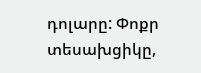դոլարը: Փոքր տեսախցիկը,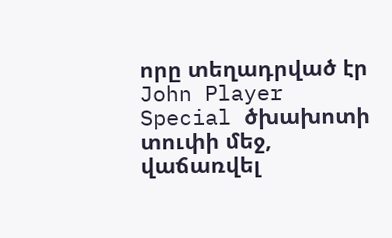որը տեղադրված էր John Player Special ծխախոտի տուփի մեջ, վաճառվել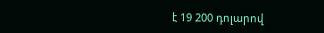է 19 200 դոլարով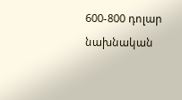600-800 դոլար նախնական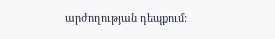արժողության դեպքում: